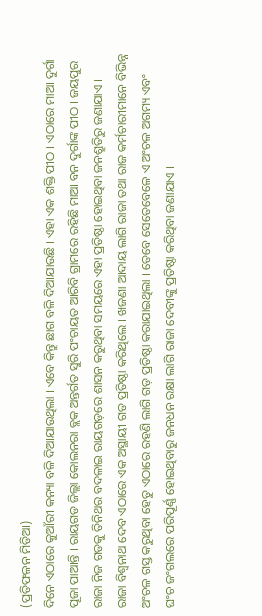(ପ୍ରତିଫଳନ ମିଡିଆ)
ଦିନେ ଏଠାରେ କୁଆଁରୀ କନ୍ୟା ବଳି ଦିଆଯାଉଥିଲା । ଏବେ କିନ୍ତୁ ଛାଗ ବଳି ଦିଆଯାଉଛି । ଏହା ଏକ ଶକ୍ତି ପୀଠ । ଏଠାରେ ମାଆ ଦୁର୍ଗା ପୂଜା ପାଆନ୍ତି । ରାୟଗଡ ଜିଲ୍ଲା କୋଲନରା ବ୍ଲକ ଅନ୍ତର୍ଗତ ସୁରି ପଂଚାୟତ ଆରିବି ଗ୍ରାମରେ ରହିଛି ମାଆ ବନ ଦୁର୍ଗାଙ୍କ ପୀଠ । ଜୟପୁର ରାଜା ନିଜ ଗଡକୁ ତିନିଥର ବଦଳାଇ ରାୟଗଡ଼ରେ ଶାସନ କରୁଥିବା ସମୟରେ ଏହା ପ୍ରତିଷ୍ଠା ହୋଇଥିବା ଜନଶ୍ରୁତିରୁ ଜଣାଯାଏ । ରାଜା ବିଶ୍ଵନାଥ ଦେବ ଏଠାରେ ଏକ ଅସ୍ଥାୟୀ ଗଡ ପ୍ରତିଷ୍ଠା କରିଥିଲେ । ଖଜଣା ଆଦାୟ ଲାଗି ରାଜା ତଥା ରାଜ କର୍ମଚାରୀମାନେ ବିଭିନ୍ନ ଅଂଚଳ ଗସ୍ତ କରୁଥିବା ହେତୁ ଏଠାରେ ରହଣି ଲାଗି ଗଡ଼ ପ୍ରତିଷ୍ଠା କରାଯାଇଥିଲା । ତେବେ ସେତେବେଳେ ଏ ଅଂଚଳ ଅଗମ୍ୟ ଏବଂ ଘଂଚ ଜଂଗଲରେ ପରିପୂର୍ଣ୍ଣ ହୋଇଥିବାରୁ ଜନଧନ ରକ୍ଷା ଲାଗି ରାଜା ଦେବୀଙ୍କୁ ପ୍ରତିଷ୍ଠା କରିଥିବା ଜଣାଯାଏ ।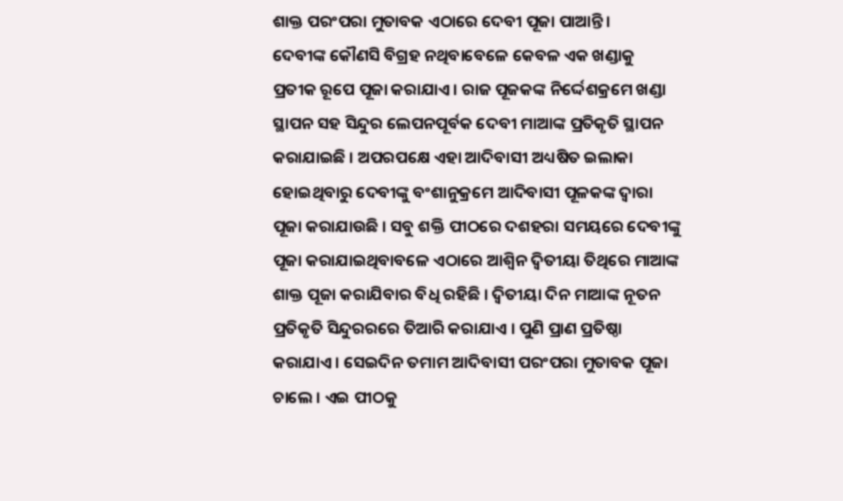ଶାକ୍ତ ପରଂପରା ମୁତାବକ ଏଠାରେ ଦେବୀ ପୂଜା ପାଆନ୍ତି ।
ଦେବୀଙ୍କ କୌଣସି ବିଗ୍ରହ ନଥିବାବେଳେ କେବଳ ଏକ ଖଣ୍ଡାକୁ ପ୍ରତୀକ ରୂପେ ପୂଜା କରାଯାଏ । ରାଜ ପୂଜକଙ୍କ ନିର୍ଦ୍ଦେଶକ୍ରମେ ଖଣ୍ଡା ସ୍ଥାପନ ସହ ସିନ୍ଦୁର ଲେପନପୂର୍ବକ ଦେବୀ ମାଆଙ୍କ ପ୍ରତିକୃତି ସ୍ଥାପନ କରାଯାଇଛି । ଅପରପକ୍ଷେ ଏହା ଆଦିବାସୀ ଅଧ୍ୟଷିତ ଇଲାକା ହୋଇଥିବାରୁ ଦେବୀଙ୍କୁ ବଂଶାନୁକ୍ରମେ ଆଦିବାସୀ ପୂଳକଙ୍କ ଦ୍ବାରା ପୂଜା କରାଯାଉଛି । ସବୁ ଶକ୍ତି ପୀଠରେ ଦଶହରା ସମୟରେ ଦେବୀଙ୍କୁ ପୂଜା କରାଯାଇଥିବାବଳେ ଏଠାରେ ଆଶ୍ଵିନ ଦ୍ଵିତୀୟା ତିଥିରେ ମାଆଙ୍କ ଶାକ୍ତ ପୂଜା କରାଯିବାର ବିଧି ରହିଛି । ଦ୍ଵିତୀୟା ଦିନ ମାଆଙ୍କ ନୂତନ ପ୍ରତିକୃତି ସିନ୍ଦୁରରରେ ତିଆରି କରାଯାଏ । ପୁଣି ପ୍ରାଣ ପ୍ରତିଷ୍ଠା କରାଯାଏ । ସେଇଦିନ ତମାମ ଆଦିବାସୀ ପରଂପରା ମୁତାବକ ପୂଜା ଚାଲେ । ଏଇ ପୀଠକୁ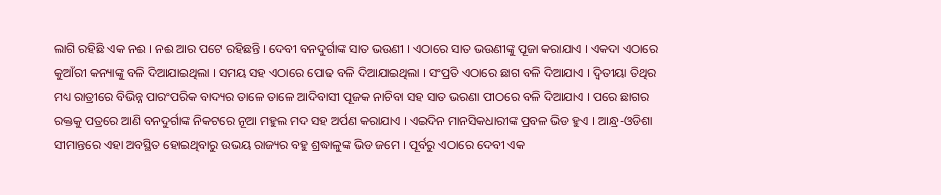ଲାଗି ରହିଛି ଏକ ନଈ । ନଈ ଆର ପଟେ ରହିଛନ୍ତି । ଦେବୀ ବନଦୁର୍ଗାଙ୍କ ସାତ ଭଉଣୀ । ଏଠାରେ ସାତ ଭଉଣୀଙ୍କୁ ପୂଜା କରାଯାଏ । ଏକଦା ଏଠାରେ କୁଆଁରୀ କନ୍ୟାଙ୍କୁ ବଳି ଦିଆଯାଇଥିଲା । ସମୟ ସହ ଏଠାରେ ପୋଢ ବଳି ଦିଆଯାଇଥିଲା । ସଂପ୍ରତି ଏଠାରେ ଛାଗ ବଳି ଦିଆଯାଏ । ଦ୍ବିତୀୟା ତିଥିର ମଧ୍ୟ ରାତ୍ରୀରେ ବିଭିନ୍ନ ପାରଂପରିକ ବାଦ୍ୟର ତାଳେ ତାଳେ ଆଦିବାସୀ ପୂଜକ ନାଚିବା ସହ ସାତ ଭରଣା ପୀଠରେ ବଳି ଦିଆଯାଏ । ପରେ ଛାଗର ରକ୍ତକୁ ପତ୍ରରେ ଆଣି ବନଦୁର୍ଗାଙ୍କ ନିକଟରେ ନୂଆ ମହୁଲ ମଦ ସହ ଅର୍ପଣ କରାଯାଏ । ଏଇଦିନ ମାନସିକଧାରୀଙ୍କ ପ୍ରବଳ ଭିଡ ହୁଏ । ଆନ୍ଧ୍ର-ଓଡିଶା ସୀମାନ୍ତରେ ଏହା ଅବସ୍ଥିତ ହୋଇଥିବାରୁ ଉଭୟ ରାଜ୍ୟର ବହୁ ଶ୍ରଦ୍ଧାଳୁଙ୍କ ଭିଡ ଜମେ । ପୂର୍ବରୁ ଏଠାରେ ଦେବୀ ଏକ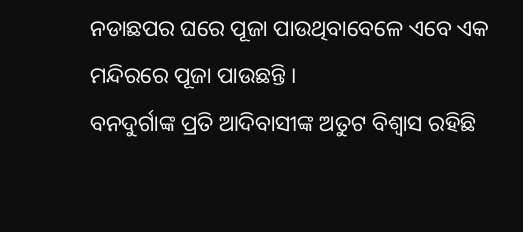ନଡାଛପର ଘରେ ପୂଜା ପାଉଥିବାବେଳେ ଏବେ ଏକ ମନ୍ଦିରରେ ପୂଜା ପାଉଛନ୍ତି ।
ବନଦୁର୍ଗାଙ୍କ ପ୍ରତି ଆଦିବାସୀଙ୍କ ଅତୁଟ ବିଶ୍ଵାସ ରହିଛି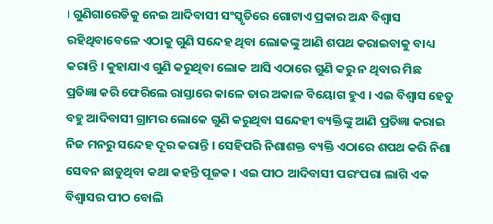। ଗୁଣିଗାରେଡିକୁ ନେଇ ଆଦିବାସୀ ସଂସ୍କୃତିରେ ଗୋଟାଏ ପ୍ରକାର ଅନ୍ଧ ବିଶ୍ଵାସ ରହିଥିବାବେଳେ ଏଠାକୁ ଗୁଣି ସନ୍ଦେହ ଥିବା ଲୋକଙ୍କୁ ଆଣି ଶପଥ କରାଇବାକୁ ବାଧ୍ୟ କରାନ୍ତି । କୁହାଯାଏ ଗୁଣି କରୁଥିବା ଲୋକ ଆସି ଏଠାରେ ଗୁଣି କରୁ ନ ଥିବାର ମିଛ ପ୍ରତିଜ୍ଞା କରି ଫେରିଲେ ରାସ୍ତାରେ କାଳେ ତାର ଅକାଳ ବିୟୋଗ ହୁଏ । ଏଇ ବିଶ୍ଵାସ ହେତୁ ବହୁ ଆଦିବାସୀ ଗ୍ରାମର ଲୋକେ ଗୁଣି କରୁଥିବା ସନ୍ଦେହୀ ବ୍ୟକ୍ତିଙ୍କୁ ଆଣି ପ୍ରତିଜ୍ଞା କରାଇ ନିଜ ମନରୁ ସନ୍ଦେହ ଦୂର କରାନ୍ତି । ସେହିପରି ନିଶାଶକ୍ତ ବ୍ୟକ୍ତି ଏଠାରେ ଶପଥ କରି ନିଶା ସେବନ ଛାଡୁଥିବା କଥା କହନ୍ତି ପୂଜକ । ଏଇ ପୀଠ ଆଦିବାସୀ ପରଂପରା ଲାଗି ଏକ ବିଶ୍ଵାସର ପୀଠ ବୋଲି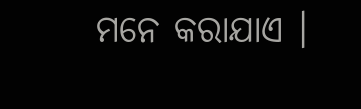ମନେ କରାଯାଏ ।